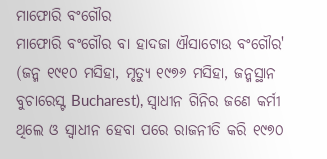ମାଫୋରି ବଂଗୌର
ମାଫୋରି ବଂଗୌର ବା ହାଦଜା ଐସାଟୋଉ ବଂଗୌର' (ଜନ୍ମ ୧୯୧୦ ମସିହା, ମୃତ୍ୟୁ ୧୯୭୬ ମସିହା, ଜନ୍ମସ୍ଥାନ ବୁଚାରେସ୍ଟ Bucharest), ସ୍ୱାଧୀନ ଗିନିର ଜଣେ କର୍ମୀ ଥିଲେ ଓ ସ୍ୱାଧୀନ ହେବା ପରେ ରାଜନୀତି କରି ୧୯୭୦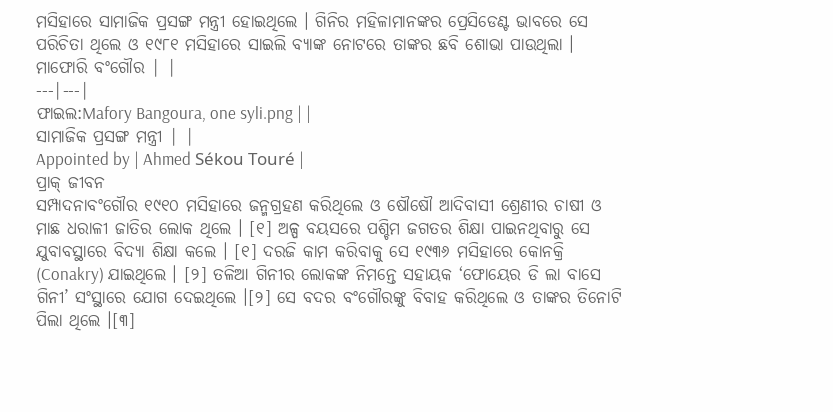ମସିହାରେ ସାମାଜିକ ପ୍ରସଙ୍ଗ ମନ୍ତ୍ରୀ ହୋଇଥିଲେ । ଗିନିର ମହିଳାମାନଙ୍କର ପ୍ରେସିଡେଣ୍ଟ ଭାବରେ ସେ ପରିଚିତା ଥିଲେ ଓ ୧୯୮୧ ମସିହାରେ ସାଇଲି ବ୍ୟାଙ୍କ ନୋଟରେ ତାଙ୍କର ଛବି ଶୋଭା ପାଉଥିଲା ।
ମାଫୋରି ବଂଗୌର | |
---|---|
ଫାଇଲ:Mafory Bangoura, one syli.png | |
ସାମାଜିକ ପ୍ରସଙ୍ଗ ମନ୍ତ୍ରୀ | |
Appointed by | Ahmed Sékou Touré |
ପ୍ରାକ୍ ଜୀବନ
ସମ୍ପାଦନାବଂଗୌର ୧୯୧୦ ମସିହାରେ ଜନ୍ମଗ୍ରହଣ କରିଥିଲେ ଓ ଷୌଷୌ ଆଦିବାସୀ ଶ୍ରେଣୀର ଚାଷୀ ଓ ମାଛ ଧରାଳୀ ଜାତିର ଲୋକ ଥିଲେ । [୧] ଅଳ୍ପ ବୟସରେ ପଶ୍ଚିମ ଜଗତର ଶିକ୍ଷା ପାଇନଥିବାରୁ ସେ ଯୁବାବସ୍ଥାରେ ବିଦ୍ୟା ଶିକ୍ଷା କଲେ । [୧] ଦରଜି କାମ କରିବାକୁ ସେ ୧୯୩୬ ମସିହାରେ କୋନକ୍ରି (Conakry) ଯାଇଥିଲେ । [୨] ତଳିଆ ଗିନୀର ଲୋକଙ୍କ ନିମନ୍ତେ ସହାୟକ ‘ଫୋୟେର ଡି ଲା ବାସେ ଗିନୀ’ ସଂସ୍ଥାରେ ଯୋଗ ଦେଇଥିଲେ ।[୨] ସେ ବଦର ବଂଗୌରଙ୍କୁ ବିବାହ କରିଥିଲେ ଓ ତାଙ୍କର ତିନୋଟି ପିଲା ଥିଲେ ।[୩]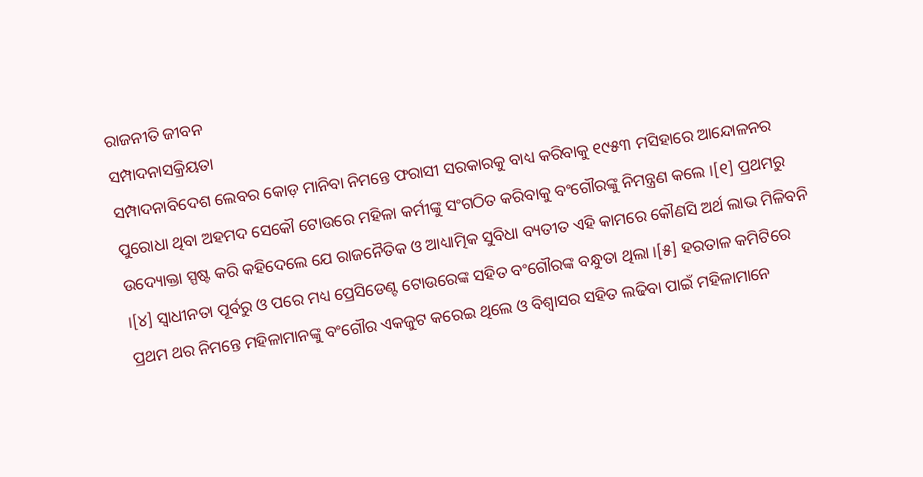ରାଜନୀତି ଜୀବନ
ସମ୍ପାଦନାସକ୍ରିୟତା
ସମ୍ପାଦନାବିଦେଶ ଲେବର କୋଡ଼ ମାନିବା ନିମନ୍ତେ ଫରାସୀ ସରକାରକୁ ବାଧ୍ୟ କରିବାକୁ ୧୯୫୩ ମସିହାରେ ଆନ୍ଦୋଳନର ପୁରୋଧା ଥିବା ଅହମଦ ସେକୌ ଟୋଉରେ ମହିଳା କର୍ମୀଙ୍କୁ ସଂଗଠିତ କରିବାକୁ ବଂଗୌରଙ୍କୁ ନିମନ୍ତ୍ରଣ କଲେ ।[୧] ପ୍ରଥମରୁ ଉଦ୍ୟୋକ୍ତା ସ୍ପଷ୍ଟ କରି କହିଦେଲେ ଯେ ରାଜନୈତିକ ଓ ଆଧ୍ୟାତ୍ମିକ ସୁବିଧା ବ୍ୟତୀତ ଏହି କାମରେ କୌଣସି ଅର୍ଥ ଲାଭ ମିଳିବନି ।[୪] ସ୍ୱାଧୀନତା ପୂର୍ବରୁ ଓ ପରେ ମଧ୍ୟ ପ୍ରେସିଡେଣ୍ଟ ଟୋଉରେଙ୍କ ସହିତ ବଂଗୌରଙ୍କ ବନ୍ଧୁତା ଥିଲା ।[୫] ହରତାଳ କମିଟିରେ ପ୍ରଥମ ଥର ନିମନ୍ତେ ମହିଳାମାନଙ୍କୁ ବଂଗୌର ଏକଜୁଟ କରେଇ ଥିଲେ ଓ ବିଶ୍ୱାସର ସହିତ ଲଢିବା ପାଇଁ ମହିଳାମାନେ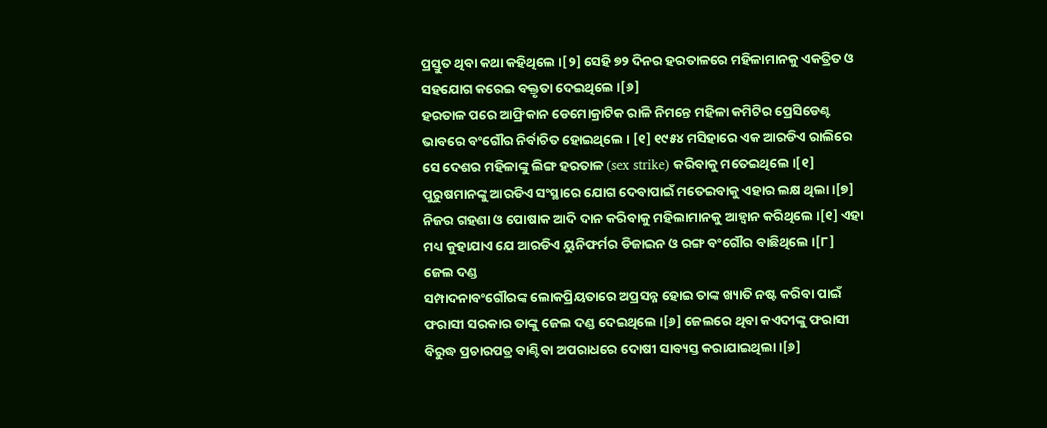ପ୍ରସ୍ତୁତ ଥିବା କଥା କହିଥିଲେ ।[୨] ସେହି ୭୨ ଦିନର ହରତାଳରେ ମହିଳାମାନକୁ ଏକତ୍ରିତ ଓ ସହଯୋଗ କରେଇ ବକ୍ତୃତା ଦେଇଥିଲେ ।[୬]
ହରତାଳ ପରେ ଆଫ୍ରିକାନ ଡେମୋକ୍ରାଟିକ ରାଳି ନିମନ୍ତେ ମହିଳା କମିଟିର ପ୍ରେସିଡେଣ୍ଟ ଭାବରେ ବଂଗୌର ନିର୍ବାଚିତ ହୋଇଥିଲେ । [୧] ୧୯୫୪ ମସିହାରେ ଏକ ଆରଡିଏ ରାଲିରେ ସେ ଦେଶର ମହିଳାଙ୍କୁ ଲିଙ୍ଗ ହରତାଳ (sex strike) କରିବାକୁ ମତେଇଥିଲେ ।[୧] ପୁରୁଷମାନଙ୍କୁ ଆରଡିଏ ସଂସ୍ଥାରେ ଯୋଗ ଦେବାପାଇଁ ମତେଇବାକୁ ଏହାର ଲକ୍ଷ ଥିଲା ।[୭] ନିଜର ଗହଣା ଓ ପୋଷାକ ଆଦି ଦାନ କରିବାକୁ ମହିଲାମାନକୁ ଆହ୍ୱାନ କରିଥିଲେ ।[୧] ଏହା ମଧ୍ୟ କୁହାଯାଏ ଯେ ଆରଡିଏ ୟୁନିଫର୍ମର ଡିଜାଇନ ଓ ରଙ୍ଗ ବଂଗୌର ବାଛିଥିଲେ ।[୮]
ଜେଲ ଦଣ୍ଡ
ସମ୍ପାଦନାବଂଗୌରଙ୍କ ଲୋକପ୍ରିୟତାରେ ଅପ୍ରସନ୍ନ ହୋଇ ତାଙ୍କ ଖ୍ୟାତି ନଷ୍ଟ କରିବା ପାଇଁ ଫରାସୀ ସରକାର ତାଙ୍କୁ ଜେଲ ଦଣ୍ଡ ଦେଇଥିଲେ ।[୬] ଜେଲରେ ଥିବା କଏଦୀଙ୍କୁ ଫରାସୀ ବିରୁଦ୍ଧ ପ୍ରଚାରପତ୍ର ବାଣ୍ଟିବା ଅପରାଧରେ ଦୋଷୀ ସାବ୍ୟସ୍ତ କରାଯାଇଥିଲା ।[୬]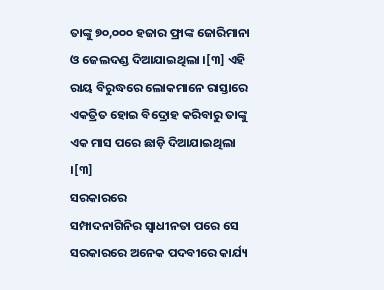ତାଙ୍କୁ ୭୦,୦୦୦ ହଜାର ଫ୍ରାଙ୍କ ଜୋରିମାନା ଓ ଜେଲଦଣ୍ଡ ଦିଆଯାଇଥିଲା ।[୩] ଏହି ରାୟ ବିରୁଦ୍ଧରେ ଲୋକମାନେ ରାସ୍ତାରେ ଏକତ୍ରିତ ହୋଇ ବିଦ୍ରୋହ କରିବାରୁ ତାଙ୍କୁ ଏକ ମାସ ପରେ ଛାଡ଼ି ଦିଆଯାଇଥିଲା ।[୩]
ସରକାରରେ
ସମ୍ପାଦନାଗିନିର ସ୍ୱାଧୀନତା ପରେ ସେ ସରକାରରେ ଅନେକ ପଦବୀରେ କାର୍ଯ୍ୟ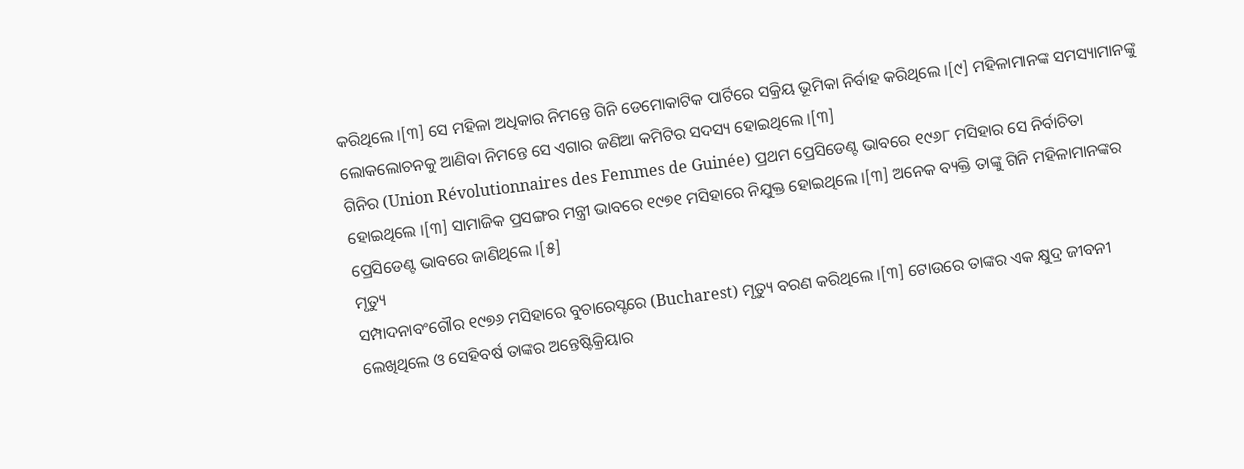କରିଥିଲେ ।[୩] ସେ ମହିଳା ଅଧିକାର ନିମନ୍ତେ ଗିନି ଡେମୋକାଟିକ ପାର୍ଟିରେ ସକ୍ରିୟ ଭୂମିକା ନିର୍ବାହ କରିଥିଲେ ।[୯] ମହିଳାମାନଙ୍କ ସମସ୍ୟାମାନଙ୍କୁ ଲୋକଲୋଚନକୁ ଆଣିବା ନିମନ୍ତେ ସେ ଏଗାର ଜଣିଆ କମିଟିର ସଦସ୍ୟ ହୋଇଥିଲେ ।[୩]
ଗିନିର (Union Révolutionnaires des Femmes de Guinée) ପ୍ରଥମ ପ୍ରେସିଡେଣ୍ଟ ଭାବରେ ୧୯୬୮ ମସିହାର ସେ ନିର୍ବାଚିତା ହୋଇଥିଲେ ।[୩] ସାମାଜିକ ପ୍ରସଙ୍ଗର ମନ୍ତ୍ରୀ ଭାବରେ ୧୯୭୧ ମସିହାରେ ନିଯୁକ୍ତ ହୋଇଥିଲେ ।[୩] ଅନେକ ବ୍ୟକ୍ତି ତାଙ୍କୁ ଗିନି ମହିଳାମାନଙ୍କର ପ୍ରେସିଡେଣ୍ଟ ଭାବରେ ଜାଣିଥିଲେ ।[୫]
ମୃତ୍ୟୁ
ସମ୍ପାଦନାବଂଗୌର ୧୯୭୬ ମସିହାରେ ବୁଚାରେସ୍ଟରେ (Bucharest) ମୃତ୍ୟୁ ବରଣ କରିଥିଲେ ।[୩] ଟୋଉରେ ତାଙ୍କର ଏକ କ୍ଷୁଦ୍ର ଜୀବନୀ ଲେଖିଥିଲେ ଓ ସେହିବର୍ଷ ତାଙ୍କର ଅନ୍ତେଷ୍ଟିକ୍ରିୟାର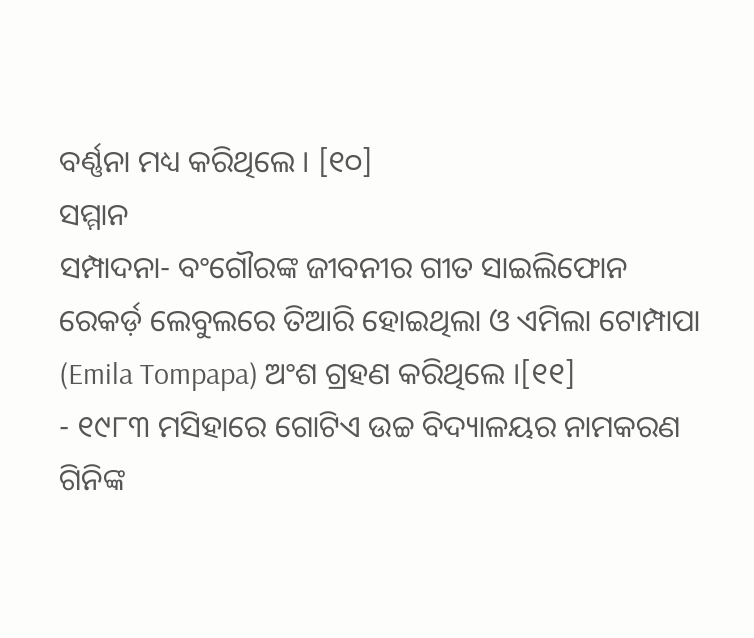ବର୍ଣ୍ଣନା ମଧ୍ୟ କରିଥିଲେ । [୧୦]
ସମ୍ମାନ
ସମ୍ପାଦନା- ବଂଗୌରଙ୍କ ଜୀବନୀର ଗୀତ ସାଇଲିଫୋନ ରେକର୍ଡ଼ ଲେବୁଲରେ ତିଆରି ହୋଇଥିଲା ଓ ଏମିଲା ଟୋମ୍ପାପା (Emila Tompapa) ଅଂଶ ଗ୍ରହଣ କରିଥିଲେ ।[୧୧]
- ୧୯୮୩ ମସିହାରେ ଗୋଟିଏ ଉଚ୍ଚ ବିଦ୍ୟାଳୟର ନାମକରଣ ଗିନିଙ୍କ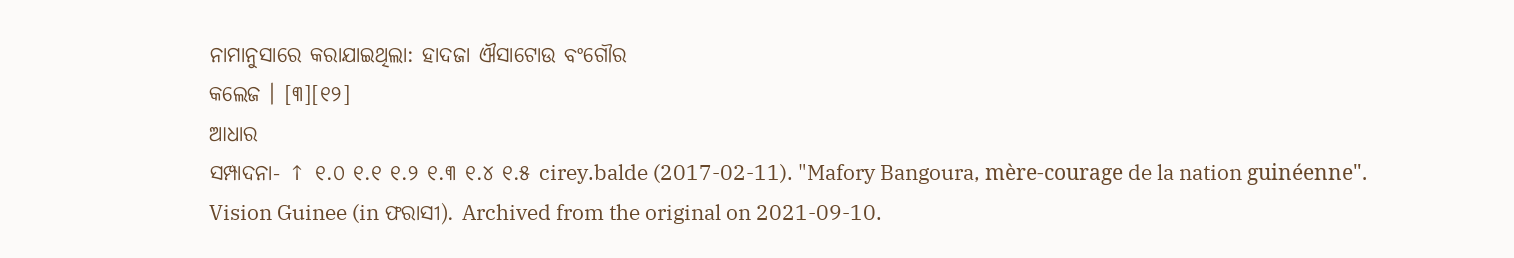ନାମାନୁସାରେ କରାଯାଇଥିଲା: ହାଦଜା ଐସାଟୋଉ ବଂଗୌର
କଲେଜ । [୩][୧୨]
ଆଧାର
ସମ୍ପାଦନା- ↑ ୧.୦ ୧.୧ ୧.୨ ୧.୩ ୧.୪ ୧.୫ cirey.balde (2017-02-11). "Mafory Bangoura, mère-courage de la nation guinéenne". Vision Guinee (in ଫରାସୀ). Archived from the original on 2021-09-10.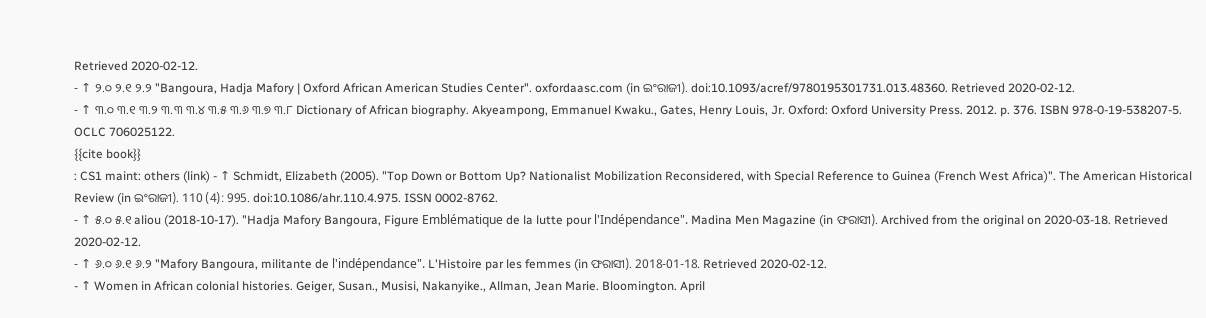Retrieved 2020-02-12.
- ↑ ୨.୦ ୨.୧ ୨.୨ "Bangoura, Hadja Mafory | Oxford African American Studies Center". oxfordaasc.com (in ଇଂରାଜୀ). doi:10.1093/acref/9780195301731.013.48360. Retrieved 2020-02-12.
- ↑ ୩.୦ ୩.୧ ୩.୨ ୩.୩ ୩.୪ ୩.୫ ୩.୬ ୩.୭ ୩.୮ Dictionary of African biography. Akyeampong, Emmanuel Kwaku., Gates, Henry Louis, Jr. Oxford: Oxford University Press. 2012. p. 376. ISBN 978-0-19-538207-5. OCLC 706025122.
{{cite book}}
: CS1 maint: others (link) - ↑ Schmidt, Elizabeth (2005). "Top Down or Bottom Up? Nationalist Mobilization Reconsidered, with Special Reference to Guinea (French West Africa)". The American Historical Review (in ଇଂରାଜୀ). 110 (4): 995. doi:10.1086/ahr.110.4.975. ISSN 0002-8762.
- ↑ ୫.୦ ୫.୧ aliou (2018-10-17). "Hadja Mafory Bangoura, Figure Emblématique de la lutte pour l'Indépendance". Madina Men Magazine (in ଫରାସୀ). Archived from the original on 2020-03-18. Retrieved 2020-02-12.
- ↑ ୬.୦ ୬.୧ ୬.୨ "Mafory Bangoura, militante de l'indépendance". L'Histoire par les femmes (in ଫରାସୀ). 2018-01-18. Retrieved 2020-02-12.
- ↑ Women in African colonial histories. Geiger, Susan., Musisi, Nakanyike., Allman, Jean Marie. Bloomington. April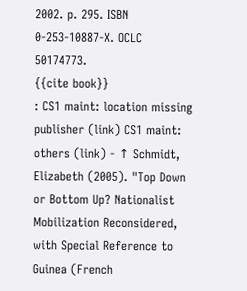2002. p. 295. ISBN 0-253-10887-X. OCLC 50174773.
{{cite book}}
: CS1 maint: location missing publisher (link) CS1 maint: others (link) - ↑ Schmidt, Elizabeth (2005). "Top Down or Bottom Up? Nationalist Mobilization Reconsidered, with Special Reference to Guinea (French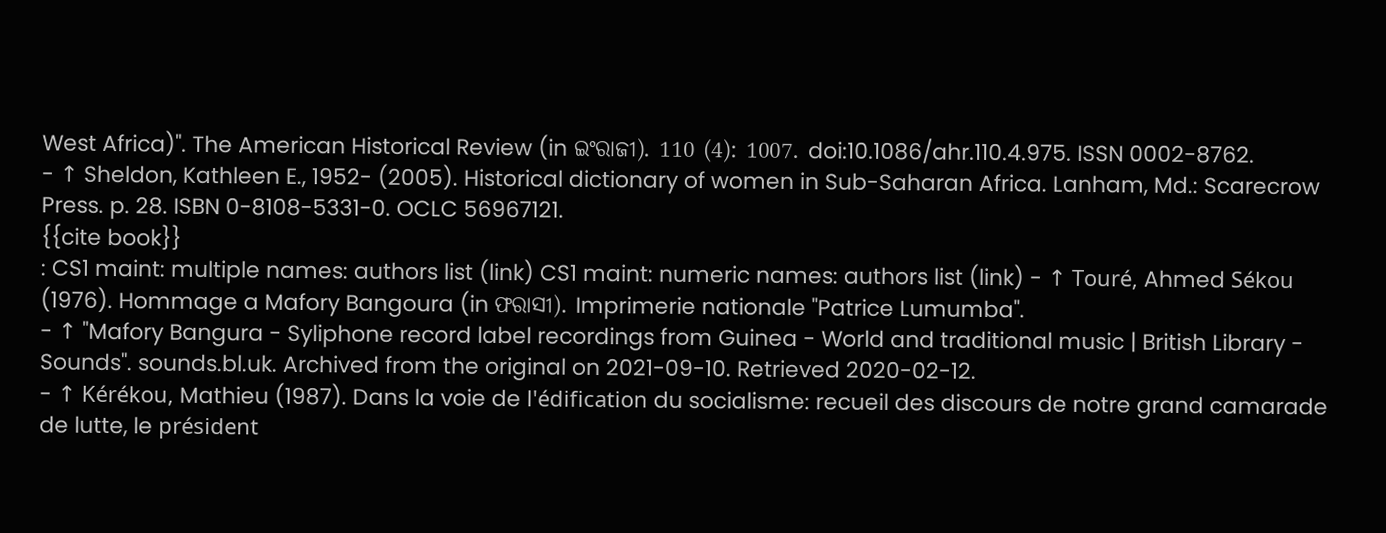West Africa)". The American Historical Review (in ଇଂରାଜୀ). 110 (4): 1007. doi:10.1086/ahr.110.4.975. ISSN 0002-8762.
- ↑ Sheldon, Kathleen E., 1952- (2005). Historical dictionary of women in Sub-Saharan Africa. Lanham, Md.: Scarecrow Press. p. 28. ISBN 0-8108-5331-0. OCLC 56967121.
{{cite book}}
: CS1 maint: multiple names: authors list (link) CS1 maint: numeric names: authors list (link) - ↑ Touré, Ahmed Sékou (1976). Hommage a Mafory Bangoura (in ଫରାସୀ). Imprimerie nationale "Patrice Lumumba".
- ↑ "Mafory Bangura - Syliphone record label recordings from Guinea - World and traditional music | British Library - Sounds". sounds.bl.uk. Archived from the original on 2021-09-10. Retrieved 2020-02-12.
- ↑ Kérékou, Mathieu (1987). Dans la voie de l'édification du socialisme: recueil des discours de notre grand camarade de lutte, le président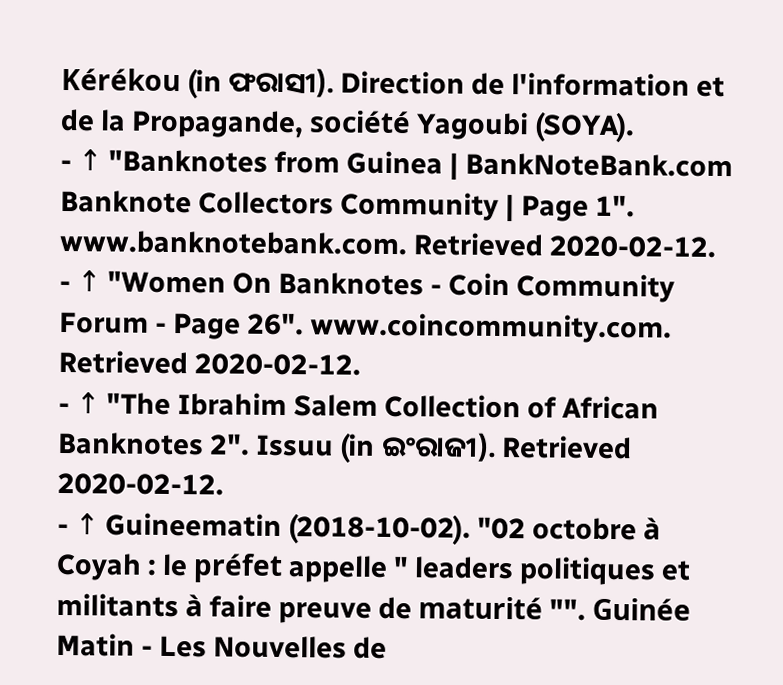Kérékou (in ଫରାସୀ). Direction de l'information et de la Propagande, société Yagoubi (SOYA).
- ↑ "Banknotes from Guinea | BankNoteBank.com Banknote Collectors Community | Page 1". www.banknotebank.com. Retrieved 2020-02-12.
- ↑ "Women On Banknotes - Coin Community Forum - Page 26". www.coincommunity.com. Retrieved 2020-02-12.
- ↑ "The Ibrahim Salem Collection of African Banknotes 2". Issuu (in ଇଂରାଜୀ). Retrieved 2020-02-12.
- ↑ Guineematin (2018-10-02). "02 octobre à Coyah : le préfet appelle " leaders politiques et militants à faire preuve de maturité "". Guinée Matin - Les Nouvelles de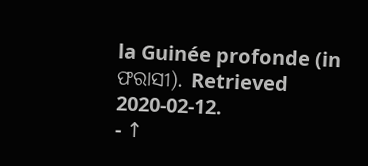la Guinée profonde (in ଫରାସୀ). Retrieved 2020-02-12.
- ↑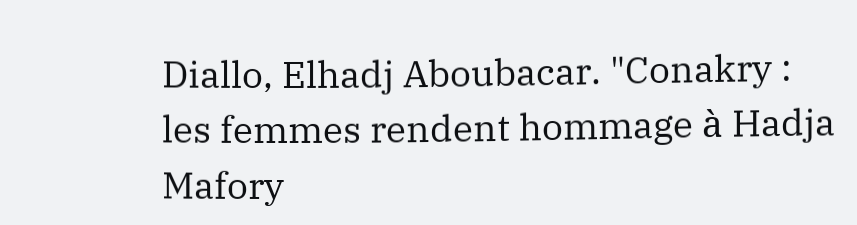Diallo, Elhadj Aboubacar. "Conakry : les femmes rendent hommage à Hadja Mafory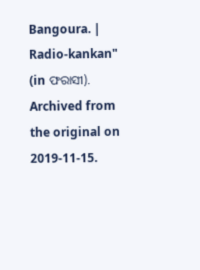Bangoura. | Radio-kankan" (in ଫରାସୀ). Archived from the original on 2019-11-15.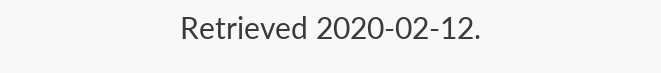Retrieved 2020-02-12.